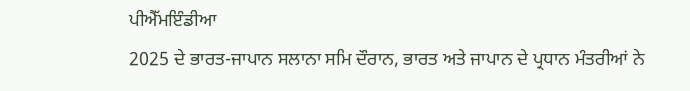ਪੀਐੱਮਇੰਡੀਆ
2025 ਦੇ ਭਾਰਤ-ਜਾਪਾਨ ਸਲਾਨਾ ਸਮਿ ਦੌਰਾਨ, ਭਾਰਤ ਅਤੇ ਜਾਪਾਨ ਦੇ ਪ੍ਰਧਾਨ ਮੰਤਰੀਆਂ ਨੇ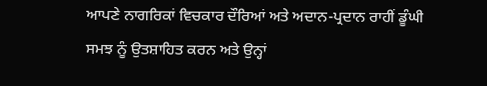ਆਪਣੇ ਨਾਗਰਿਕਾਂ ਵਿਚਕਾਰ ਦੌਰਿਆਂ ਅਤੇ ਅਦਾਨ-ਪ੍ਰਦਾਨ ਰਾਹੀਂ ਡੂੰਘੀ ਸਮਝ ਨੂੰ ਉਤਸ਼ਾਹਿਤ ਕਰਨ ਅਤੇ ਉਨ੍ਹਾਂ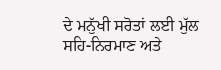ਦੇ ਮਨੁੱਖੀ ਸਰੋਤਾਂ ਲਈ ਮੁੱਲ ਸਹਿ-ਨਿਰਮਾਣ ਅਤੇ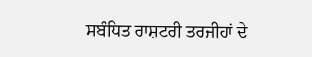ਸਬੰਧਿਤ ਰਾਸ਼ਟਰੀ ਤਰਜੀਹਾਂ ਦੇ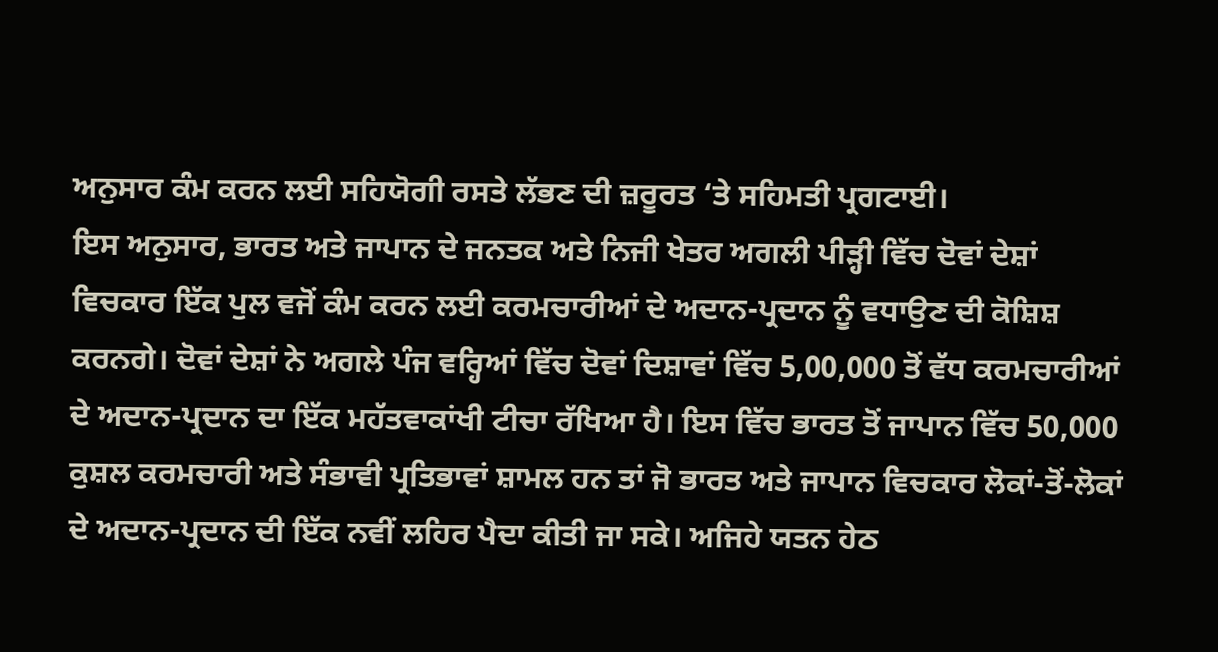ਅਨੁਸਾਰ ਕੰਮ ਕਰਨ ਲਈ ਸਹਿਯੋਗੀ ਰਸਤੇ ਲੱਭਣ ਦੀ ਜ਼ਰੂਰਤ ‘ਤੇ ਸਹਿਮਤੀ ਪ੍ਰਗਟਾਈ।
ਇਸ ਅਨੁਸਾਰ, ਭਾਰਤ ਅਤੇ ਜਾਪਾਨ ਦੇ ਜਨਤਕ ਅਤੇ ਨਿਜੀ ਖੇਤਰ ਅਗਲੀ ਪੀੜ੍ਹੀ ਵਿੱਚ ਦੋਵਾਂ ਦੇਸ਼ਾਂ ਵਿਚਕਾਰ ਇੱਕ ਪੁਲ ਵਜੋਂ ਕੰਮ ਕਰਨ ਲਈ ਕਰਮਚਾਰੀਆਂ ਦੇ ਅਦਾਨ-ਪ੍ਰਦਾਨ ਨੂੰ ਵਧਾਉਣ ਦੀ ਕੋਸ਼ਿਸ਼ ਕਰਨਗੇ। ਦੋਵਾਂ ਦੇਸ਼ਾਂ ਨੇ ਅਗਲੇ ਪੰਜ ਵਰ੍ਹਿਆਂ ਵਿੱਚ ਦੋਵਾਂ ਦਿਸ਼ਾਵਾਂ ਵਿੱਚ 5,00,000 ਤੋਂ ਵੱਧ ਕਰਮਚਾਰੀਆਂ ਦੇ ਅਦਾਨ-ਪ੍ਰਦਾਨ ਦਾ ਇੱਕ ਮਹੱਤਵਾਕਾਂਖੀ ਟੀਚਾ ਰੱਖਿਆ ਹੈ। ਇਸ ਵਿੱਚ ਭਾਰਤ ਤੋਂ ਜਾਪਾਨ ਵਿੱਚ 50,000 ਕੁਸ਼ਲ ਕਰਮਚਾਰੀ ਅਤੇ ਸੰਭਾਵੀ ਪ੍ਰਤਿਭਾਵਾਂ ਸ਼ਾਮਲ ਹਨ ਤਾਂ ਜੋ ਭਾਰਤ ਅਤੇ ਜਾਪਾਨ ਵਿਚਕਾਰ ਲੋਕਾਂ-ਤੋਂ-ਲੋਕਾਂ ਦੇ ਅਦਾਨ-ਪ੍ਰਦਾਨ ਦੀ ਇੱਕ ਨਵੀਂ ਲਹਿਰ ਪੈਦਾ ਕੀਤੀ ਜਾ ਸਕੇ। ਅਜਿਹੇ ਯਤਨ ਹੇਠ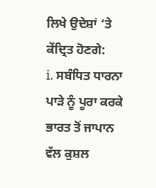ਲਿਖੇ ਉਦੇਸ਼ਾਂ ‘ਤੇ ਕੇਂਦ੍ਰਿਤ ਹੋਣਗੇ:
i. ਸਬੰਧਿਤ ਧਾਰਨਾ ਪਾੜੇ ਨੂੰ ਪੂਰਾ ਕਰਕੇ ਭਾਰਤ ਤੋਂ ਜਾਪਾਨ ਵੱਲ ਕੁਸ਼ਲ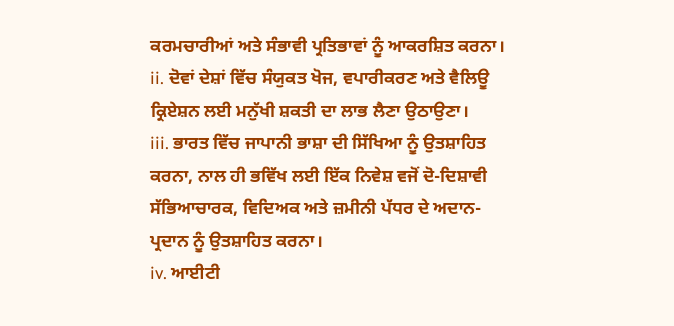ਕਰਮਚਾਰੀਆਂ ਅਤੇ ਸੰਭਾਵੀ ਪ੍ਰਤਿਭਾਵਾਂ ਨੂੰ ਆਕਰਸ਼ਿਤ ਕਰਨਾ।
ii. ਦੋਵਾਂ ਦੇਸ਼ਾਂ ਵਿੱਚ ਸੰਯੁਕਤ ਖੋਜ, ਵਪਾਰੀਕਰਣ ਅਤੇ ਵੈਲਿਊ ਕ੍ਰਿਏਸ਼ਨ ਲਈ ਮਨੁੱਖੀ ਸ਼ਕਤੀ ਦਾ ਲਾਭ ਲੈਣਾ ਉਠਾਉਣਾ।
iii. ਭਾਰਤ ਵਿੱਚ ਜਾਪਾਨੀ ਭਾਸ਼ਾ ਦੀ ਸਿੱਖਿਆ ਨੂੰ ਉਤਸ਼ਾਹਿਤ ਕਰਨਾ, ਨਾਲ ਹੀ ਭਵਿੱਖ ਲਈ ਇੱਕ ਨਿਵੇਸ਼ ਵਜੋਂ ਦੋ-ਦਿਸ਼ਾਵੀ ਸੱਭਿਆਚਾਰਕ, ਵਿਦਿਅਕ ਅਤੇ ਜ਼ਮੀਨੀ ਪੱਧਰ ਦੇ ਅਦਾਨ-ਪ੍ਰਦਾਨ ਨੂੰ ਉਤਸ਼ਾਹਿਤ ਕਰਨਾ।
iv. ਆਈਟੀ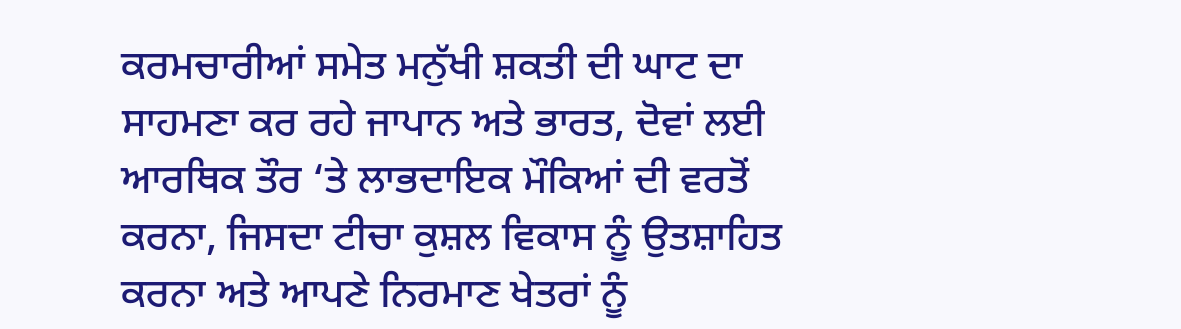ਕਰਮਚਾਰੀਆਂ ਸਮੇਤ ਮਨੁੱਖੀ ਸ਼ਕਤੀ ਦੀ ਘਾਟ ਦਾ ਸਾਹਮਣਾ ਕਰ ਰਹੇ ਜਾਪਾਨ ਅਤੇ ਭਾਰਤ, ਦੋਵਾਂ ਲਈ ਆਰਥਿਕ ਤੌਰ ‘ਤੇ ਲਾਭਦਾਇਕ ਮੌਕਿਆਂ ਦੀ ਵਰਤੋਂ ਕਰਨਾ, ਜਿਸਦਾ ਟੀਚਾ ਕੁਸ਼ਲ ਵਿਕਾਸ ਨੂੰ ਉਤਸ਼ਾਹਿਤ ਕਰਨਾ ਅਤੇ ਆਪਣੇ ਨਿਰਮਾਣ ਖੇਤਰਾਂ ਨੂੰ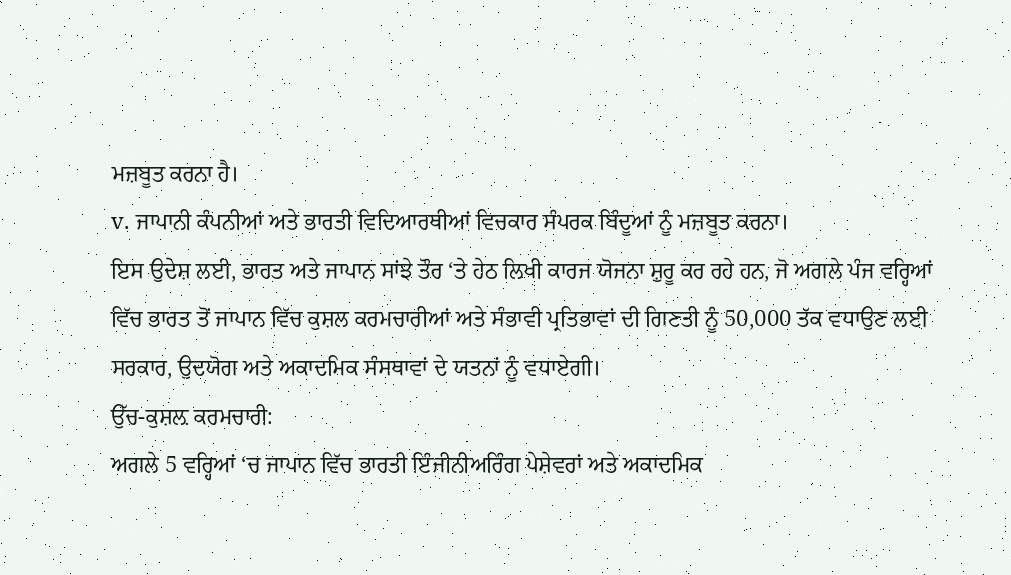ਮਜ਼ਬੂਤ ਕਰਨਾ ਹੈ।
v. ਜਾਪਾਨੀ ਕੰਪਨੀਆਂ ਅਤੇ ਭਾਰਤੀ ਵਿਦਿਆਰਥੀਆਂ ਵਿਚਕਾਰ ਸੰਪਰਕ ਬਿੰਦੂਆਂ ਨੂੰ ਮਜ਼ਬੂਤ ਕਰਨਾ।
ਇਸ ਉਦੇਸ਼ ਲਈ, ਭਾਰਤ ਅਤੇ ਜਾਪਾਨ ਸਾਂਝੇ ਤੌਰ ‘ਤੇ ਹੇਠ ਲਿਖੀ ਕਾਰਜ ਯੋਜਨਾ ਸ਼ੁਰੂ ਕਰ ਰਹੇ ਹਨ, ਜੋ ਅਗਲੇ ਪੰਜ ਵਰ੍ਹਿਆਂ ਵਿੱਚ ਭਾਰਤ ਤੋਂ ਜਾਪਾਨ ਵਿੱਚ ਕੁਸ਼ਲ ਕਰਮਚਾਰੀਆਂ ਅਤੇ ਸੰਭਾਵੀ ਪ੍ਰਤਿਭਾਵਾਂ ਦੀ ਗਿਣਤੀ ਨੂੰ 50,000 ਤੱਕ ਵਧਾਉਣ ਲਈ ਸਰਕਾਰ, ਉਦਯੋਗ ਅਤੇ ਅਕਾਦਮਿਕ ਸੰਸਥਾਵਾਂ ਦੇ ਯਤਨਾਂ ਨੂੰ ਵਧਾਏਗੀ।
ਉੱਚ-ਕੁਸ਼ਲ਼ ਕਰਮਚਾਰੀ:
ਅਗਲੇ 5 ਵਰ੍ਹਿਆਂ ‘ਚ ਜਾਪਾਨ ਵਿੱਚ ਭਾਰਤੀ ਇੰਜੀਨੀਅਰਿੰਗ ਪੇਸ਼ੇਵਰਾਂ ਅਤੇ ਅਕਾਦਮਿਕ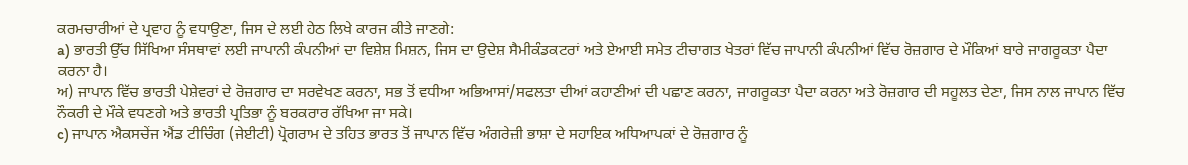ਕਰਮਚਾਰੀਆਂ ਦੇ ਪ੍ਰਵਾਹ ਨੂੰ ਵਧਾਉਣਾ, ਜਿਸ ਦੇ ਲਈ ਹੇਠ ਲਿਖੇ ਕਾਰਜ ਕੀਤੇ ਜਾਣਗੇ:
a) ਭਾਰਤੀ ਉੱਚ ਸਿੱਖਿਆ ਸੰਸਥਾਵਾਂ ਲਈ ਜਾਪਾਨੀ ਕੰਪਨੀਆਂ ਦਾ ਵਿਸ਼ੇਸ਼ ਮਿਸ਼ਨ, ਜਿਸ ਦਾ ਉਦੇਸ਼ ਸੈਮੀਕੰਡਕਟਰਾਂ ਅਤੇ ਏਆਈ ਸਮੇਤ ਟੀਚਾਗਤ ਖੇਤਰਾਂ ਵਿੱਚ ਜਾਪਾਨੀ ਕੰਪਨੀਆਂ ਵਿੱਚ ਰੋਜ਼ਗਾਰ ਦੇ ਮੌਕਿਆਂ ਬਾਰੇ ਜਾਗਰੂਕਤਾ ਪੈਦਾ ਕਰਨਾ ਹੈ।
ਅ) ਜਾਪਾਨ ਵਿੱਚ ਭਾਰਤੀ ਪੇਸ਼ੇਵਰਾਂ ਦੇ ਰੋਜ਼ਗਾਰ ਦਾ ਸਰਵੇਖਣ ਕਰਨਾ, ਸਭ ਤੋਂ ਵਧੀਆ ਅਭਿਆਸਾਂ/ਸਫਲਤਾ ਦੀਆਂ ਕਹਾਣੀਆਂ ਦੀ ਪਛਾਣ ਕਰਨਾ, ਜਾਗਰੂਕਤਾ ਪੈਦਾ ਕਰਨਾ ਅਤੇ ਰੋਜ਼ਗਾਰ ਦੀ ਸਹੂਲਤ ਦੇਣਾ, ਜਿਸ ਨਾਲ ਜਾਪਾਨ ਵਿੱਚ ਨੌਕਰੀ ਦੇ ਮੌਕੇ ਵਧਣਗੇ ਅਤੇ ਭਾਰਤੀ ਪ੍ਰਤਿਭਾ ਨੂੰ ਬਰਕਰਾਰ ਰੱਖਿਆ ਜਾ ਸਕੇ।
c) ਜਾਪਾਨ ਐਕਸਚੇਂਜ ਐਂਡ ਟੀਚਿੰਗ (ਜੇਈਟੀ) ਪ੍ਰੋਗਰਾਮ ਦੇ ਤਹਿਤ ਭਾਰਤ ਤੋਂ ਜਾਪਾਨ ਵਿੱਚ ਅੰਗਰੇਜ਼ੀ ਭਾਸ਼ਾ ਦੇ ਸਹਾਇਕ ਅਧਿਆਪਕਾਂ ਦੇ ਰੋਜ਼ਗਾਰ ਨੂੰ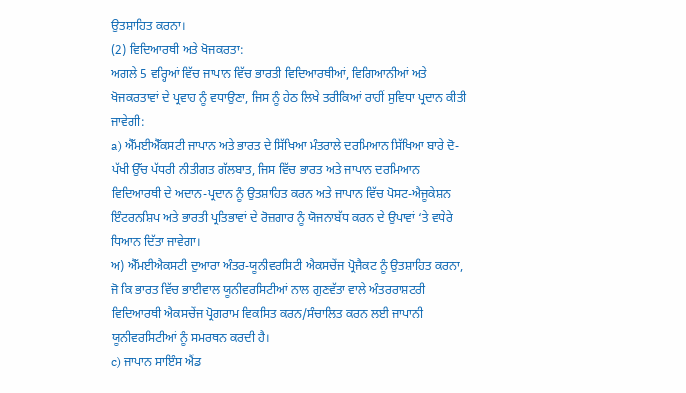ਉਤਸ਼ਾਹਿਤ ਕਰਨਾ।
(2) ਵਿਦਿਆਰਥੀ ਅਤੇ ਖੋਜਕਰਤਾ:
ਅਗਲੇ 5 ਵਰ੍ਹਿਆਂ ਵਿੱਚ ਜਾਪਾਨ ਵਿੱਚ ਭਾਰਤੀ ਵਿਦਿਆਰਥੀਆਂ, ਵਿਗਿਆਨੀਆਂ ਅਤੇ ਖੋਜਕਰਤਾਵਾਂ ਦੇ ਪ੍ਰਵਾਹ ਨੂੰ ਵਧਾਉਣਾ, ਜਿਸ ਨੂੰ ਹੇਠ ਲਿਖੇ ਤਰੀਕਿਆਂ ਰਾਹੀਂ ਸੁਵਿਧਾ ਪ੍ਰਦਾਨ ਕੀਤੀ ਜਾਵੇਗੀ:
a) ਐੱਮਈਐੱਕਸਟੀ ਜਾਪਾਨ ਅਤੇ ਭਾਰਤ ਦੇ ਸਿੱਖਿਆ ਮੰਤਰਾਲੇ ਦਰਮਿਆਨ ਸਿੱਖਿਆ ਬਾਰੇ ਦੋ-ਪੱਖੀ ਉੱਚ ਪੱਧਰੀ ਨੀਤੀਗਤ ਗੱਲਬਾਤ, ਜਿਸ ਵਿੱਚ ਭਾਰਤ ਅਤੇ ਜਾਪਾਨ ਦਰਮਿਆਨ ਵਿਦਿਆਰਥੀ ਦੇ ਅਦਾਨ-ਪ੍ਰਦਾਨ ਨੂੰ ਉਤਸ਼ਾਹਿਤ ਕਰਨ ਅਤੇ ਜਾਪਾਨ ਵਿੱਚ ਪੋਸਟ-ਐਜੂਕੇਸ਼ਨ ਇੰਟਰਨਸ਼ਿਪ ਅਤੇ ਭਾਰਤੀ ਪ੍ਰਤਿਭਾਵਾਂ ਦੇ ਰੋਜ਼ਗਾਰ ਨੂੰ ਯੋਜਨਾਬੱਧ ਕਰਨ ਦੇ ਉਪਾਵਾਂ ‘ਤੇ ਵਧੇਰੇ ਧਿਆਨ ਦਿੱਤਾ ਜਾਵੇਗਾ।
ਅ) ਐੱਮਈਐਕਸਟੀ ਦੁਆਰਾ ਅੰਤਰ-ਯੂਨੀਵਰਸਿਟੀ ਐਕਸਚੇਂਜ ਪ੍ਰੋਜੈਕਟ ਨੂੰ ਉਤਸ਼ਾਹਿਤ ਕਰਨਾ, ਜੋ ਕਿ ਭਾਰਤ ਵਿੱਚ ਭਾਈਵਾਲ ਯੂਨੀਵਰਸਿਟੀਆਂ ਨਾਲ ਗੁਣਵੱਤਾ ਵਾਲੇ ਅੰਤਰਰਾਸ਼ਟਰੀ ਵਿਦਿਆਰਥੀ ਐਕਸਚੇਂਜ ਪ੍ਰੋਗਰਾਮ ਵਿਕਸਿਤ ਕਰਨ/ਸੰਚਾਲਿਤ ਕਰਨ ਲਈ ਜਾਪਾਨੀ ਯੂਨੀਵਰਸਿਟੀਆਂ ਨੂੰ ਸਮਰਥਨ ਕਰਦੀ ਹੈ।
c) ਜਾਪਾਨ ਸਾਇੰਸ ਐਂਡ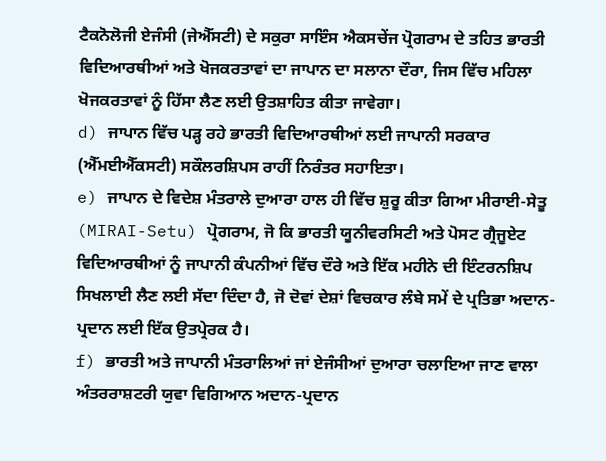ਟੈਕਨੋਲੋਜੀ ਏਜੰਸੀ (ਜੇਐੱਸਟੀ) ਦੇ ਸਕੁਰਾ ਸਾਇੰਸ ਐਕਸਚੇਂਜ ਪ੍ਰੋਗਰਾਮ ਦੇ ਤਹਿਤ ਭਾਰਤੀ ਵਿਦਿਆਰਥੀਆਂ ਅਤੇ ਖੋਜਕਰਤਾਵਾਂ ਦਾ ਜਾਪਾਨ ਦਾ ਸਲਾਨਾ ਦੌਰਾ, ਜਿਸ ਵਿੱਚ ਮਹਿਲਾ ਖੋਜਕਰਤਾਵਾਂ ਨੂੰ ਹਿੱਸਾ ਲੈਣ ਲਈ ਉਤਸ਼ਾਹਿਤ ਕੀਤਾ ਜਾਵੇਗਾ।
d) ਜਾਪਾਨ ਵਿੱਚ ਪੜ੍ਹ ਰਹੇ ਭਾਰਤੀ ਵਿਦਿਆਰਥੀਆਂ ਲਈ ਜਾਪਾਨੀ ਸਰਕਾਰ (ਐੱਮਈਐੱਕਸਟੀ) ਸਕੌਲਰਸ਼ਿਪਸ ਰਾਹੀਂ ਨਿਰੰਤਰ ਸਹਾਇਤਾ।
e) ਜਾਪਾਨ ਦੇ ਵਿਦੇਸ਼ ਮੰਤਰਾਲੇ ਦੁਆਰਾ ਹਾਲ ਹੀ ਵਿੱਚ ਸ਼ੁਰੂ ਕੀਤਾ ਗਿਆ ਮੀਰਾਈ-ਸੇਤੂ (MIRAI-Setu) ਪ੍ਰੋਗਰਾਮ, ਜੋ ਕਿ ਭਾਰਤੀ ਯੂਨੀਵਰਸਿਟੀ ਅਤੇ ਪੋਸਟ ਗ੍ਰੈਜੂਏਟ ਵਿਦਿਆਰਥੀਆਂ ਨੂੰ ਜਾਪਾਨੀ ਕੰਪਨੀਆਂ ਵਿੱਚ ਦੌਰੇ ਅਤੇ ਇੱਕ ਮਹੀਨੇ ਦੀ ਇੰਟਰਨਸ਼ਿਪ ਸਿਖਲਾਈ ਲੈਣ ਲਈ ਸੱਦਾ ਦਿੰਦਾ ਹੈ, ਜੋ ਦੋਵਾਂ ਦੇਸ਼ਾਂ ਵਿਚਕਾਰ ਲੰਬੇ ਸਮੇਂ ਦੇ ਪ੍ਰਤਿਭਾ ਅਦਾਨ-ਪ੍ਰਦਾਨ ਲਈ ਇੱਕ ਉਤਪ੍ਰੇਰਕ ਹੈ।
f) ਭਾਰਤੀ ਅਤੇ ਜਾਪਾਨੀ ਮੰਤਰਾਲਿਆਂ ਜਾਂ ਏਜੰਸੀਆਂ ਦੁਆਰਾ ਚਲਾਇਆ ਜਾਣ ਵਾਲਾ ਅੰਤਰਰਾਸ਼ਟਰੀ ਯੁਵਾ ਵਿਗਿਆਨ ਅਦਾਨ-ਪ੍ਰਦਾਨ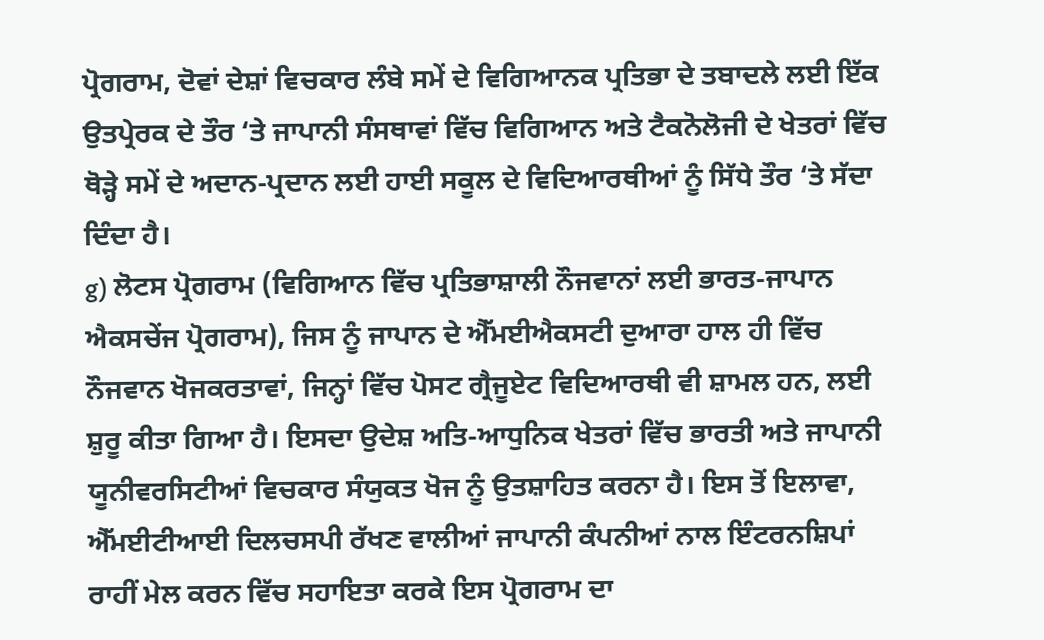ਪ੍ਰੋਗਰਾਮ, ਦੋਵਾਂ ਦੇਸ਼ਾਂ ਵਿਚਕਾਰ ਲੰਬੇ ਸਮੇਂ ਦੇ ਵਿਗਿਆਨਕ ਪ੍ਰਤਿਭਾ ਦੇ ਤਬਾਦਲੇ ਲਈ ਇੱਕ ਉਤਪ੍ਰੇਰਕ ਦੇ ਤੌਰ ‘ਤੇ ਜਾਪਾਨੀ ਸੰਸਥਾਵਾਂ ਵਿੱਚ ਵਿਗਿਆਨ ਅਤੇ ਟੈਕਨੋਲੋਜੀ ਦੇ ਖੇਤਰਾਂ ਵਿੱਚ ਥੋੜ੍ਹੇ ਸਮੇਂ ਦੇ ਅਦਾਨ-ਪ੍ਰਦਾਨ ਲਈ ਹਾਈ ਸਕੂਲ ਦੇ ਵਿਦਿਆਰਥੀਆਂ ਨੂੰ ਸਿੱਧੇ ਤੌਰ ‘ਤੇ ਸੱਦਾ ਦਿੰਦਾ ਹੈ।
g) ਲੋਟਸ ਪ੍ਰੋਗਰਾਮ (ਵਿਗਿਆਨ ਵਿੱਚ ਪ੍ਰਤਿਭਾਸ਼ਾਲੀ ਨੌਜਵਾਨਾਂ ਲਈ ਭਾਰਤ-ਜਾਪਾਨ ਐਕਸਚੇਂਜ ਪ੍ਰੋਗਰਾਮ), ਜਿਸ ਨੂੰ ਜਾਪਾਨ ਦੇ ਐੱਮਈਐਕਸਟੀ ਦੁਆਰਾ ਹਾਲ ਹੀ ਵਿੱਚ ਨੌਜਵਾਨ ਖੋਜਕਰਤਾਵਾਂ, ਜਿਨ੍ਹਾਂ ਵਿੱਚ ਪੋਸਟ ਗ੍ਰੈਜੂਏਟ ਵਿਦਿਆਰਥੀ ਵੀ ਸ਼ਾਮਲ ਹਨ, ਲਈ ਸ਼ੁਰੂ ਕੀਤਾ ਗਿਆ ਹੈ। ਇਸਦਾ ਉਦੇਸ਼ ਅਤਿ-ਆਧੁਨਿਕ ਖੇਤਰਾਂ ਵਿੱਚ ਭਾਰਤੀ ਅਤੇ ਜਾਪਾਨੀ ਯੂਨੀਵਰਸਿਟੀਆਂ ਵਿਚਕਾਰ ਸੰਯੁਕਤ ਖੋਜ ਨੂੰ ਉਤਸ਼ਾਹਿਤ ਕਰਨਾ ਹੈ। ਇਸ ਤੋਂ ਇਲਾਵਾ, ਐੱਮਈਟੀਆਈ ਦਿਲਚਸਪੀ ਰੱਖਣ ਵਾਲੀਆਂ ਜਾਪਾਨੀ ਕੰਪਨੀਆਂ ਨਾਲ ਇੰਟਰਨਸ਼ਿਪਾਂ ਰਾਹੀਂ ਮੇਲ ਕਰਨ ਵਿੱਚ ਸਹਾਇਤਾ ਕਰਕੇ ਇਸ ਪ੍ਰੋਗਰਾਮ ਦਾ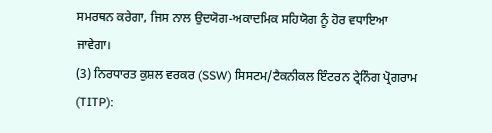ਸਮਰਥਨ ਕਰੇਗਾ, ਜਿਸ ਨਾਲ ਉਦਯੋਗ-ਅਕਾਦਮਿਕ ਸਹਿਯੋਗ ਨੂੰ ਹੋਰ ਵਧਾਇਆ ਜਾਵੇਗਾ।
(3) ਨਿਰਧਾਰਤ ਕੁਸ਼ਲ ਵਰਕਰ (SSW) ਸਿਸਟਮ/ਟੈਕਨੀਕਲ ਇੰਟਰਨ ਟ੍ਰੇਨਿੰਗ ਪ੍ਰੋਗਰਾਮ (TITP):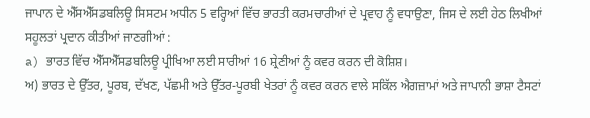ਜਾਪਾਨ ਦੇ ਐੱਸਐੱਸਡਬਲਿਊ ਸਿਸਟਮ ਅਧੀਨ 5 ਵਰ੍ਹਿਆਂ ਵਿੱਚ ਭਾਰਤੀ ਕਰਮਚਾਰੀਆਂ ਦੇ ਪ੍ਰਵਾਹ ਨੂੰ ਵਧਾਉਣਾ, ਜਿਸ ਦੇ ਲਈ ਹੇਠ ਲਿਖੀਆਂ ਸਹੂਲਤਾਂ ਪ੍ਰਦਾਨ ਕੀਤੀਆਂ ਜਾਣਗੀਆਂ :
a) ਭਾਰਤ ਵਿੱਚ ਐੱਸਐੱਸਡਬਲਿਊ ਪ੍ਰੀਖਿਆ ਲਈ ਸਾਰੀਆਂ 16 ਸ਼੍ਰੇਣੀਆਂ ਨੂੰ ਕਵਰ ਕਰਨ ਦੀ ਕੋਸ਼ਿਸ਼।
ਅ) ਭਾਰਤ ਦੇ ਉੱਤਰ, ਪੂਰਬ, ਦੱਖਣ, ਪੱਛਮੀ ਅਤੇ ਉੱਤਰ-ਪੂਰਬੀ ਖੇਤਰਾਂ ਨੂੰ ਕਵਰ ਕਰਨ ਵਾਲੇ ਸਕਿੱਲ ਐਗਜ਼ਾਮਾਂ ਅਤੇ ਜਾਪਾਨੀ ਭਾਸ਼ਾ ਟੈਸਟਾਂ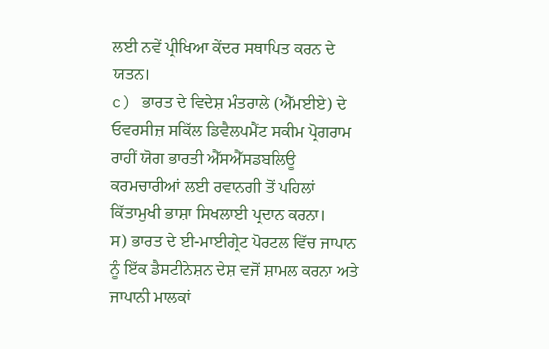ਲਈ ਨਵੇਂ ਪ੍ਰੀਖਿਆ ਕੇਂਦਰ ਸਥਾਪਿਤ ਕਰਨ ਦੇ ਯਤਨ।
c) ਭਾਰਤ ਦੇ ਵਿਦੇਸ਼ ਮੰਤਰਾਲੇ (ਐੱਮਈਏ) ਦੇ ਓਵਰਸੀਜ਼ ਸਕਿੱਲ ਡਿਵੈਲਪਮੈਂਟ ਸਕੀਮ ਪ੍ਰੋਗਰਾਮ ਰਾਹੀਂ ਯੋਗ ਭਾਰਤੀ ਐੱਸਐੱਸਡਬਲਿਊ ਕਰਮਚਾਰੀਆਂ ਲਈ ਰਵਾਨਗੀ ਤੋਂ ਪਹਿਲਾਂ ਕਿੱਤਾਮੁਖੀ ਭਾਸ਼ਾ ਸਿਖਲਾਈ ਪ੍ਰਦਾਨ ਕਰਨਾ।
ਸ) ਭਾਰਤ ਦੇ ਈ-ਮਾਈਗ੍ਰੇਟ ਪੋਰਟਲ ਵਿੱਚ ਜਾਪਾਨ ਨੂੰ ਇੱਕ ਡੈਸਟੀਨੇਸ਼ਨ ਦੇਸ਼ ਵਜੋਂ ਸ਼ਾਮਲ ਕਰਨਾ ਅਤੇ ਜਾਪਾਨੀ ਮਾਲਕਾਂ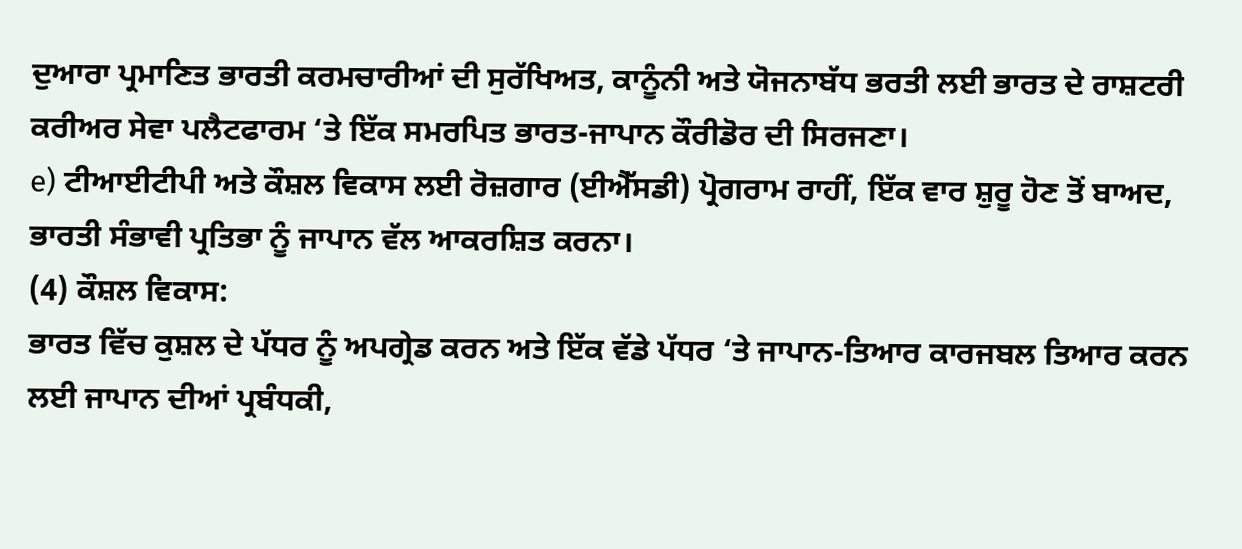ਦੁਆਰਾ ਪ੍ਰਮਾਣਿਤ ਭਾਰਤੀ ਕਰਮਚਾਰੀਆਂ ਦੀ ਸੁਰੱਖਿਅਤ, ਕਾਨੂੰਨੀ ਅਤੇ ਯੋਜਨਾਬੱਧ ਭਰਤੀ ਲਈ ਭਾਰਤ ਦੇ ਰਾਸ਼ਟਰੀ ਕਰੀਅਰ ਸੇਵਾ ਪਲੈਟਫਾਰਮ ‘ਤੇ ਇੱਕ ਸਮਰਪਿਤ ਭਾਰਤ-ਜਾਪਾਨ ਕੌਰੀਡੋਰ ਦੀ ਸਿਰਜਣਾ।
e) ਟੀਆਈਟੀਪੀ ਅਤੇ ਕੌਸ਼ਲ ਵਿਕਾਸ ਲਈ ਰੋਜ਼ਗਾਰ (ਈਐੱਸਡੀ) ਪ੍ਰੋਗਰਾਮ ਰਾਹੀਂ, ਇੱਕ ਵਾਰ ਸ਼ੁਰੂ ਹੋਣ ਤੋਂ ਬਾਅਦ, ਭਾਰਤੀ ਸੰਭਾਵੀ ਪ੍ਰਤਿਭਾ ਨੂੰ ਜਾਪਾਨ ਵੱਲ ਆਕਰਸ਼ਿਤ ਕਰਨਾ।
(4) ਕੌਸ਼ਲ ਵਿਕਾਸ:
ਭਾਰਤ ਵਿੱਚ ਕੁਸ਼ਲ ਦੇ ਪੱਧਰ ਨੂੰ ਅਪਗ੍ਰੇਡ ਕਰਨ ਅਤੇ ਇੱਕ ਵੱਡੇ ਪੱਧਰ ‘ਤੇ ਜਾਪਾਨ-ਤਿਆਰ ਕਾਰਜਬਲ ਤਿਆਰ ਕਰਨ ਲਈ ਜਾਪਾਨ ਦੀਆਂ ਪ੍ਰਬੰਧਕੀ,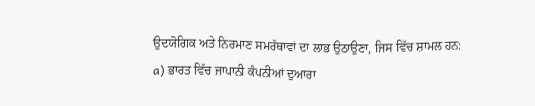ਉਦਯੋਗਿਕ ਅਤੇ ਨਿਰਮਾਣ ਸਮਰੱਥਾਵਾਂ ਦਾ ਲਾਭ ਉਠਾਉਣਾ, ਜਿਸ ਵਿੱਚ ਸ਼ਾਮਲ ਹਨ:
a) ਭਾਰਤ ਵਿੱਚ ਜਾਪਾਨੀ ਕੰਪਨੀਆਂ ਦੁਆਰਾ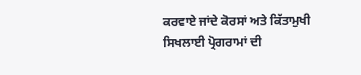ਕਰਵਾਏ ਜਾਂਦੇ ਕੋਰਸਾਂ ਅਤੇ ਕਿੱਤਾਮੁਖੀ ਸਿਖਲਾਈ ਪ੍ਰੋਗਰਾਮਾਂ ਦੀ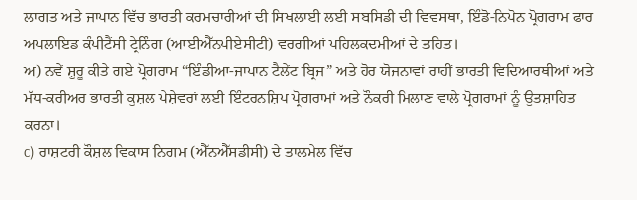ਲਾਗਤ ਅਤੇ ਜਾਪਾਨ ਵਿੱਚ ਭਾਰਤੀ ਕਰਮਚਾਰੀਆਂ ਦੀ ਸਿਖਲਾਈ ਲਈ ਸਬਸਿਡੀ ਦੀ ਵਿਵਸਥਾ, ਇੰਡੋ-ਨਿਪੋਨ ਪ੍ਰੋਗਰਾਮ ਫਾਰ ਅਪਲਾਇਡ ਕੰਪੀਟੈਂਸੀ ਟ੍ਰੇਨਿੰਗ (ਆਈਐੱਨਪੀਏਸੀਟੀ) ਵਰਗੀਆਂ ਪਹਿਲਕਦਮੀਆਂ ਦੇ ਤਹਿਤ।
ਅ) ਨਵੇਂ ਸ਼ੁਰੂ ਕੀਤੇ ਗਏ ਪ੍ਰੋਗਰਾਮ “ਇੰਡੀਆ-ਜਾਪਾਨ ਟੈਲੇਂਟ ਬ੍ਰਿਜ” ਅਤੇ ਹੋਰ ਯੋਜਨਾਵਾਂ ਰਾਹੀਂ ਭਾਰਤੀ ਵਿਦਿਆਰਥੀਆਂ ਅਤੇ ਮੱਧ-ਕਰੀਅਰ ਭਾਰਤੀ ਕੁਸ਼ਲ ਪੇਸ਼ੇਵਰਾਂ ਲਈ ਇੰਟਰਨਸ਼ਿਪ ਪ੍ਰੋਗਰਾਮਾਂ ਅਤੇ ਨੌਕਰੀ ਮਿਲਾਣ ਵਾਲੇ ਪ੍ਰੋਗਰਾਮਾਂ ਨੂੰ ਉਤਸ਼ਾਹਿਤ ਕਰਨਾ।
c) ਰਾਸ਼ਟਰੀ ਕੌਸ਼ਲ ਵਿਕਾਸ ਨਿਗਮ (ਐੱਨਐੱਸਡੀਸੀ) ਦੇ ਤਾਲਮੇਲ ਵਿੱਚ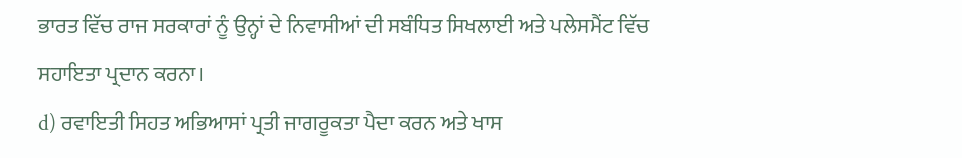ਭਾਰਤ ਵਿੱਚ ਰਾਜ ਸਰਕਾਰਾਂ ਨੂੰ ਉਨ੍ਹਾਂ ਦੇ ਨਿਵਾਸੀਆਂ ਦੀ ਸਬੰਧਿਤ ਸਿਖਲਾਈ ਅਤੇ ਪਲੇਸਮੈਂਟ ਵਿੱਚ ਸਹਾਇਤਾ ਪ੍ਰਦਾਨ ਕਰਨਾ।
d) ਰਵਾਇਤੀ ਸਿਹਤ ਅਭਿਆਸਾਂ ਪ੍ਰਤੀ ਜਾਗਰੂਕਤਾ ਪੈਦਾ ਕਰਨ ਅਤੇ ਖਾਸ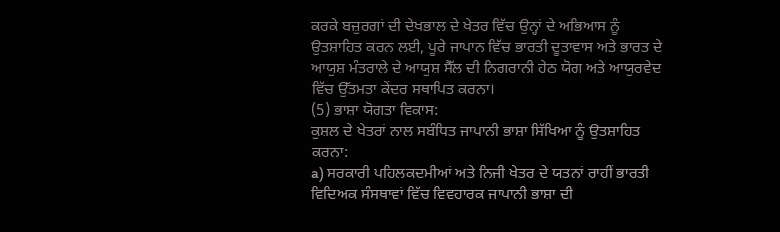ਕਰਕੇ ਬਜ਼ੁਰਗਾਂ ਦੀ ਦੇਖਭਾਲ ਦੇ ਖੇਤਰ ਵਿੱਚ ਉਨ੍ਹਾਂ ਦੇ ਅਭਿਆਸ ਨੂੰ ਉਤਸ਼ਾਹਿਤ ਕਰਨ ਲਈ, ਪੂਰੇ ਜਾਪਾਨ ਵਿੱਚ ਭਾਰਤੀ ਦੂਤਾਵਾਸ ਅਤੇ ਭਾਰਤ ਦੇ ਆਯੁਸ਼ ਮੰਤਰਾਲੇ ਦੇ ਆਯੁਸ਼ ਸੈੱਲ ਦੀ ਨਿਗਰਾਨੀ ਹੇਠ ਯੋਗ ਅਤੇ ਆਯੁਰਵੇਦ ਵਿੱਚ ਉੱਤਮਤਾ ਕੇਂਦਰ ਸਥਾਪਿਤ ਕਰਨਾ।
(5) ਭਾਸ਼ਾ ਯੋਗਤਾ ਵਿਕਾਸ:
ਕੁਸ਼ਲ ਦੇ ਖੇਤਰਾਂ ਨਾਲ ਸਬੰਧਿਤ ਜਾਪਾਨੀ ਭਾਸ਼ਾ ਸਿੱਖਿਆ ਨੂੰ ਉਤਸ਼ਾਹਿਤ ਕਰਨਾ:
a) ਸਰਕਾਰੀ ਪਹਿਲਕਦਮੀਆਂ ਅਤੇ ਨਿਜੀ ਖੇਤਰ ਦੇ ਯਤਨਾਂ ਰਾਹੀਂ ਭਾਰਤੀ ਵਿਦਿਅਕ ਸੰਸਥਾਵਾਂ ਵਿੱਚ ਵਿਵਹਾਰਕ ਜਾਪਾਨੀ ਭਾਸ਼ਾ ਦੀ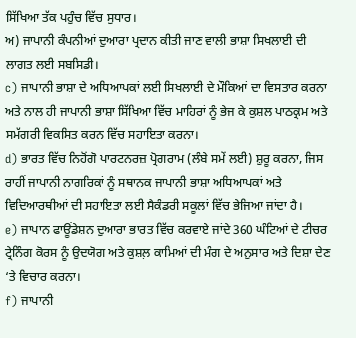ਸਿੱਖਿਆ ਤੱਕ ਪਹੁੰਚ ਵਿੱਚ ਸੁਧਾਰ।
ਅ) ਜਾਪਾਨੀ ਕੰਪਨੀਆਂ ਦੁਆਰਾ ਪ੍ਰਦਾਨ ਕੀਤੀ ਜਾਣ ਵਾਲੀ ਭਾਸ਼ਾ ਸਿਖਲਾਈ ਦੀ ਲਾਗਤ ਲਈ ਸਬਸਿਡੀ।
c) ਜਾਪਾਨੀ ਭਾਸ਼ਾ ਦੇ ਅਧਿਆਪਕਾਂ ਲਈ ਸਿਖਲਾਈ ਦੇ ਮੌਕਿਆਂ ਦਾ ਵਿਸਤਾਰ ਕਰਨਾ ਅਤੇ ਨਾਲ ਹੀ ਜਾਪਾਨੀ ਭਾਸ਼ਾ ਸਿੱਖਿਆ ਵਿੱਚ ਮਾਹਿਰਾਂ ਨੂੰ ਭੇਜ ਕੇ ਕੁਸ਼ਲ ਪਾਠਕ੍ਰਮ ਅਤੇ ਸਮੱਗਰੀ ਵਿਕਸਿਤ ਕਰਨ ਵਿੱਚ ਸਹਾਇਤਾ ਕਰਨਾ।
d) ਭਾਰਤ ਵਿੱਚ ਨਿਹੋਂਗੋ ਪਾਰਟਨਰਜ਼ ਪ੍ਰੋਗਰਾਮ (ਲੰਬੇ ਸਮੇਂ ਲਈ) ਸ਼ੁਰੂ ਕਰਨਾ, ਜਿਸ ਰਾਹੀਂ ਜਾਪਾਨੀ ਨਾਗਰਿਕਾਂ ਨੂੰ ਸਥਾਨਕ ਜਾਪਾਨੀ ਭਾਸ਼ਾ ਅਧਿਆਪਕਾਂ ਅਤੇ ਵਿਦਿਆਰਥੀਆਂ ਦੀ ਸਹਾਇਤਾ ਲਈ ਸੈਕੰਡਰੀ ਸਕੂਲਾਂ ਵਿੱਚ ਭੇਜਿਆ ਜਾਂਦਾ ਹੈ।
e) ਜਾਪਾਨ ਫਾਊਂਡੇਸ਼ਨ ਦੁਆਰਾ ਭਾਰਤ ਵਿੱਚ ਕਰਵਾਏ ਜਾਂਦੇ 360 ਘੰਟਿਆਂ ਦੇ ਟੀਚਰ ਟ੍ਰੇਨਿੰਗ ਕੋਰਸ ਨੂੰ ਉਦਯੋਗ ਅਤੇ ਕੁਸ਼ਲ਼ ਕਾਮਿਆਂ ਦੀ ਮੰਗ ਦੇ ਅਨੁਸਾਰ ਅਤੇ ਦਿਸ਼ਾ ਦੇਣ ‘ਤੇ ਵਿਚਾਰ ਕਰਨਾ।
f) ਜਾਪਾਨੀ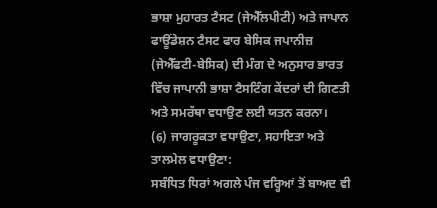ਭਾਸ਼ਾ ਮੁਹਾਰਤ ਟੈਸਟ (ਜੇਐੱਲਪੀਟੀ) ਅਤੇ ਜਾਪਾਨ ਫਾਊਂਡੇਸ਼ਨ ਟੈਸਟ ਫਾਰ ਬੇਸਿਕ ਜਪਾਨੀਜ਼ (ਜੇਐੱਫਟੀ-ਬੇਸਿਕ) ਦੀ ਮੰਗ ਦੇ ਅਨੁਸਾਰ ਭਾਰਤ ਵਿੱਚ ਜਾਪਾਨੀ ਭਾਸ਼ਾ ਟੈਸਟਿੰਗ ਕੇਂਦਰਾਂ ਦੀ ਗਿਣਤੀ ਅਤੇ ਸਮਰੱਥਾ ਵਧਾਉਣ ਲਈ ਯਤਨ ਕਰਨਾ।
(6) ਜਾਗਰੂਕਤਾ ਵਧਾਉਣਾ, ਸਹਾਇਤਾ ਅਤੇ ਤਾਲਮੇਲ ਵਧਾਉਣਾ:
ਸਬੰਧਿਤ ਧਿਰਾਂ ਅਗਲੇ ਪੰਜ ਵਰ੍ਹਿਆਂ ਤੋਂ ਬਾਅਦ ਵੀ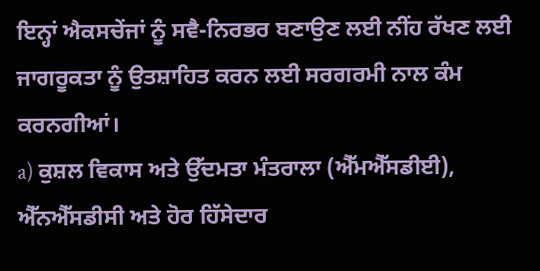ਇਨ੍ਹਾਂ ਐਕਸਚੇਂਜਾਂ ਨੂੰ ਸਵੈ-ਨਿਰਭਰ ਬਣਾਉਣ ਲਈ ਨੀਂਹ ਰੱਖਣ ਲਈ ਜਾਗਰੂਕਤਾ ਨੂੰ ਉਤਸ਼ਾਹਿਤ ਕਰਨ ਲਈ ਸਰਗਰਮੀ ਨਾਲ ਕੰਮ ਕਰਨਗੀਆਂ।
a) ਕੁਸ਼ਲ ਵਿਕਾਸ ਅਤੇ ਉੱਦਮਤਾ ਮੰਤਰਾਲਾ (ਐੱਮਐੱਸਡੀਈ), ਐੱਨਐੱਸਡੀਸੀ ਅਤੇ ਹੋਰ ਹਿੱਸੇਦਾਰ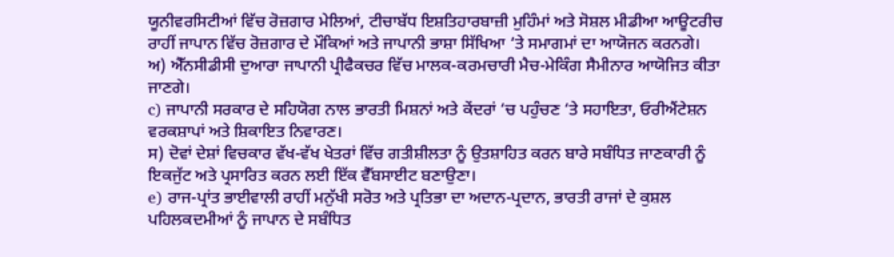ਯੂਨੀਵਰਸਿਟੀਆਂ ਵਿੱਚ ਰੋਜ਼ਗਾਰ ਮੇਲਿਆਂ, ਟੀਚਾਬੱਧ ਇਸ਼ਤਿਹਾਰਬਾਜ਼ੀ ਮੁਹਿੰਮਾਂ ਅਤੇ ਸੋਸ਼ਲ ਮੀਡੀਆ ਆਊਟਰੀਚ ਰਾਹੀਂ ਜਾਪਾਨ ਵਿੱਚ ਰੋਜ਼ਗਾਰ ਦੇ ਮੌਕਿਆਂ ਅਤੇ ਜਾਪਾਨੀ ਭਾਸ਼ਾ ਸਿੱਖਿਆ ‘ਤੇ ਸਮਾਗਮਾਂ ਦਾ ਆਯੋਜਨ ਕਰਨਗੇ।
ਅ) ਐੱਨਸੀਡੀਸੀ ਦੁਆਰਾ ਜਾਪਾਨੀ ਪ੍ਰੀਫੈਕਚਰ ਵਿੱਚ ਮਾਲਕ-ਕਰਮਚਾਰੀ ਮੈਚ-ਮੇਕਿੰਗ ਸੈਮੀਨਾਰ ਆਯੋਜਿਤ ਕੀਤਾ ਜਾਣਗੇ।
c) ਜਾਪਾਨੀ ਸਰਕਾਰ ਦੇ ਸਹਿਯੋਗ ਨਾਲ ਭਾਰਤੀ ਮਿਸ਼ਨਾਂ ਅਤੇ ਕੇਂਦਰਾਂ ‘ਚ ਪਹੁੰਚਣ ‘ਤੇ ਸਹਾਇਤਾ, ਓਰੀਐਂਟੇਸ਼ਨ ਵਰਕਸ਼ਾਪਾਂ ਅਤੇ ਸ਼ਿਕਾਇਤ ਨਿਵਾਰਣ।
ਸ) ਦੋਵਾਂ ਦੇਸ਼ਾਂ ਵਿਚਕਾਰ ਵੱਖ-ਵੱਖ ਖੇਤਰਾਂ ਵਿੱਚ ਗਤੀਸ਼ੀਲਤਾ ਨੂੰ ਉਤਸ਼ਾਹਿਤ ਕਰਨ ਬਾਰੇ ਸਬੰਧਿਤ ਜਾਣਕਾਰੀ ਨੂੰ ਇਕਜੁੱਟ ਅਤੇ ਪ੍ਰਸਾਰਿਤ ਕਰਨ ਲਈ ਇੱਕ ਵੈੱਬਸਾਈਟ ਬਣਾਉਣਾ।
e) ਰਾਜ-ਪ੍ਰਾਂਤ ਭਾਈਵਾਲੀ ਰਾਹੀਂ ਮਨੁੱਖੀ ਸਰੋਤ ਅਤੇ ਪ੍ਰਤਿਭਾ ਦਾ ਅਦਾਨ-ਪ੍ਰਦਾਨ, ਭਾਰਤੀ ਰਾਜਾਂ ਦੇ ਕੁਸ਼ਲ ਪਹਿਲਕਦਮੀਆਂ ਨੂੰ ਜਾਪਾਨ ਦੇ ਸਬੰਧਿਤ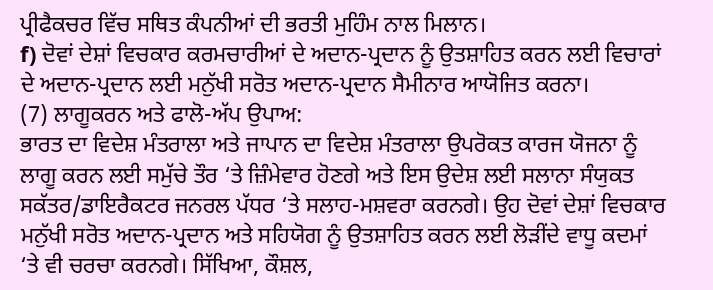ਪ੍ਰੀਫੈਕਚਰ ਵਿੱਚ ਸਥਿਤ ਕੰਪਨੀਆਂ ਦੀ ਭਰਤੀ ਮੁਹਿੰਮ ਨਾਲ ਮਿਲਾਨ।
f) ਦੋਵਾਂ ਦੇਸ਼ਾਂ ਵਿਚਕਾਰ ਕਰਮਚਾਰੀਆਂ ਦੇ ਅਦਾਨ-ਪ੍ਰਦਾਨ ਨੂੰ ਉਤਸ਼ਾਹਿਤ ਕਰਨ ਲਈ ਵਿਚਾਰਾਂ ਦੇ ਅਦਾਨ-ਪ੍ਰਦਾਨ ਲਈ ਮਨੁੱਖੀ ਸਰੋਤ ਅਦਾਨ-ਪ੍ਰਦਾਨ ਸੈਮੀਨਾਰ ਆਯੋਜਿਤ ਕਰਨਾ।
(7) ਲਾਗੂਕਰਨ ਅਤੇ ਫਾਲੋ-ਅੱਪ ਉਪਾਅ:
ਭਾਰਤ ਦਾ ਵਿਦੇਸ਼ ਮੰਤਰਾਲਾ ਅਤੇ ਜਾਪਾਨ ਦਾ ਵਿਦੇਸ਼ ਮੰਤਰਾਲਾ ਉਪਰੋਕਤ ਕਾਰਜ ਯੋਜਨਾ ਨੂੰ ਲਾਗੂ ਕਰਨ ਲਈ ਸਮੁੱਚੇ ਤੌਰ ‘ਤੇ ਜ਼ਿੰਮੇਵਾਰ ਹੋਣਗੇ ਅਤੇ ਇਸ ਉਦੇਸ਼ ਲਈ ਸਲਾਨਾ ਸੰਯੁਕਤ ਸਕੱਤਰ/ਡਾਇਰੈਕਟਰ ਜਨਰਲ ਪੱਧਰ ‘ਤੇ ਸਲਾਹ-ਮਸ਼ਵਰਾ ਕਰਨਗੇ। ਉਹ ਦੋਵਾਂ ਦੇਸ਼ਾਂ ਵਿਚਕਾਰ ਮਨੁੱਖੀ ਸਰੋਤ ਅਦਾਨ-ਪ੍ਰਦਾਨ ਅਤੇ ਸਹਿਯੋਗ ਨੂੰ ਉਤਸ਼ਾਹਿਤ ਕਰਨ ਲਈ ਲੋੜੀਂਦੇ ਵਾਧੂ ਕਦਮਾਂ ‘ਤੇ ਵੀ ਚਰਚਾ ਕਰਨਗੇ। ਸਿੱਖਿਆ, ਕੌਸ਼ਲ,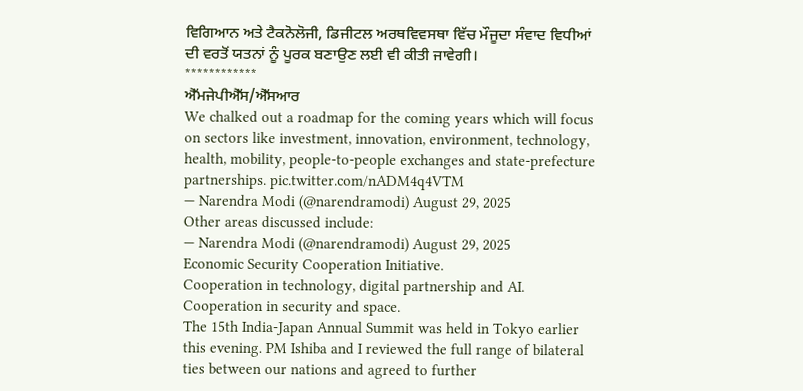ਵਿਗਿਆਨ ਅਤੇ ਟੈਕਨੋਲੋਜੀ, ਡਿਜੀਟਲ ਅਰਥਵਿਵਸਥਾ ਵਿੱਚ ਮੌਜੂਦਾ ਸੰਵਾਦ ਵਿਧੀਆਂ ਦੀ ਵਰਤੋਂ ਯਤਨਾਂ ਨੂੰ ਪੂਰਕ ਬਣਾਉਣ ਲਈ ਵੀ ਕੀਤੀ ਜਾਵੇਗੀ।
************
ਐੱਮਜੇਪੀਐੱਸ/ਐੱਸਆਰ
We chalked out a roadmap for the coming years which will focus on sectors like investment, innovation, environment, technology, health, mobility, people-to-people exchanges and state-prefecture partnerships. pic.twitter.com/nADM4q4VTM
— Narendra Modi (@narendramodi) August 29, 2025
Other areas discussed include:
— Narendra Modi (@narendramodi) August 29, 2025
Economic Security Cooperation Initiative.
Cooperation in technology, digital partnership and AI.
Cooperation in security and space.
The 15th India-Japan Annual Summit was held in Tokyo earlier this evening. PM Ishiba and I reviewed the full range of bilateral ties between our nations and agreed to further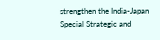strengthen the India-Japan Special Strategic and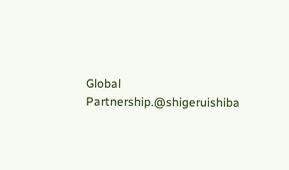Global Partnership.@shigeruishiba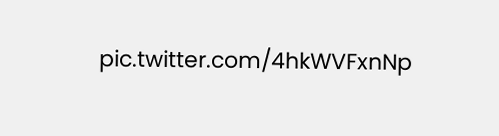pic.twitter.com/4hkWVFxnNp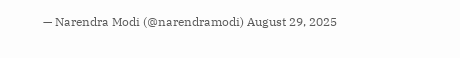— Narendra Modi (@narendramodi) August 29, 2025